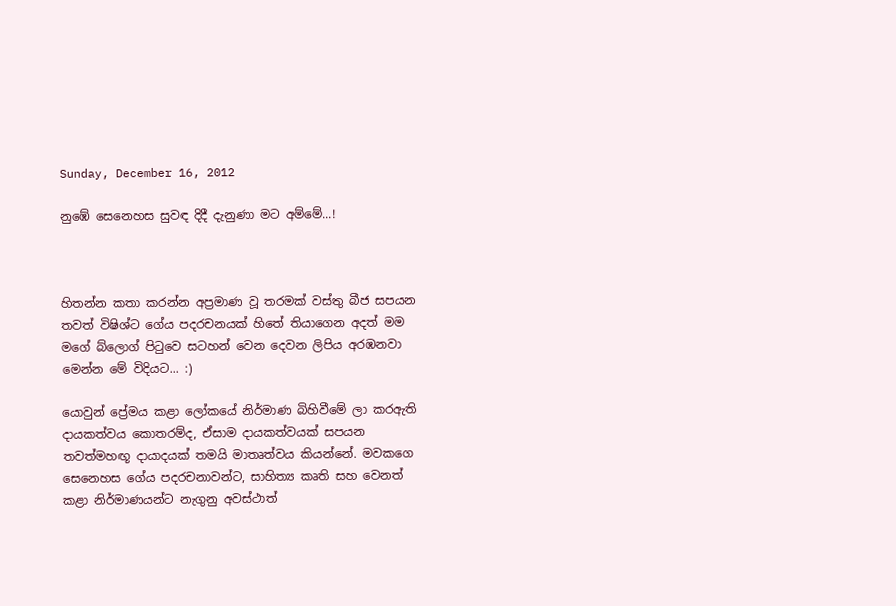Sunday, December 16, 2012

නුඹේ සෙනෙහස සුවඳ දිදී දැනුණා මට අම්මේ...!



හිතන්න කතා කරන්න අප්‍රමාණ වූ තරමක් වස්තු බීජ සපයන තවත් විෂිශ්ට ගේය පදරචනයක් හිතේ තියාගෙන අදත් මම මගේ බ්ලොග් පිටුවෙ සටහන් වෙන දෙවන ලිපිය අරඹනවා මෙන්න මේ විදියට... :)

යොවුන් ප්‍රේමය කළා ලෝකයේ නිර්මාණ බිහිවීමේ ලා කරඇති දායකත්වය කොතරම්ද, ඒසාම දායකත්වයක් සපයන තවත්මහඟූ දායාදයක් තමයි මාතෘත්වය කියන්නේ. මවකගෙ සෙනෙහස ගේය පදරචනාවන්ට, සාහිත්‍ය කෘති සහ වෙනත් කළා නිර්මාණයන්ට නැගුනු අවස්ථාත්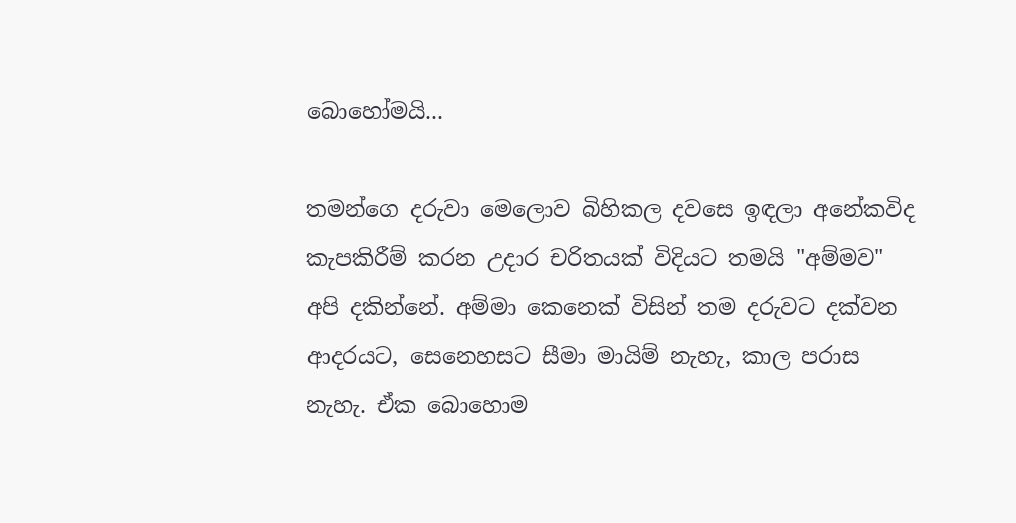බොහෝමයි...

තමන්ගෙ දරුවා මෙලොව බිහිකල දවසෙ ඉඳලා අනේකවිද කැපකිරීම් කරන උදාර චරිතයක් විදියට තමයි "අම්මව" අපි දකින්නේ. අම්මා කෙනෙක් විසින් තම දරුවට දක්වන ආදරයට, සෙනෙහසට සීමා මායිම් නැහැ, කාල පරාස නැහැ. ඒක බොහොම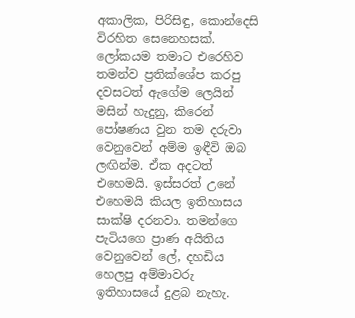අකාලික, පිරිසිඳු, කොන්දෙසි විරහිත සෙනෙහසක්. ලෝකයම තමාට එරෙහිව තමන්ව ප්‍රතික්ශේප කරපු දවසටත් ඇගේම ලෙයින් මසින් හැදුනු, කිරෙන් පෝෂණය වුන තම දරුවා වෙනුවෙන් අම්ම ඉඳීවි ඔබ ලඟින්ම. ඒක අදටත් එහෙමයි. ඉස්සරත් උනේ එහෙමයි කියල ඉතිහාසය සාක්ෂි දරනවා. තමන්ගෙ පැටියගෙ ප්‍රාණ අයිතිය වෙනුවෙන් ලේ, දහඩිය හෙලපු අම්මාවරු ඉතිහාසයේ දුළබ නැහැ.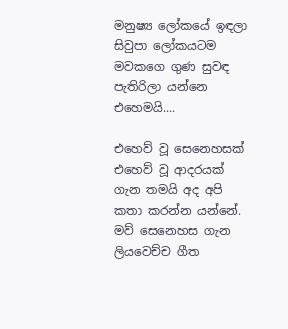මනුෂ්‍ය ලෝකයේ ඉඳලා සිවුපා ලෝකයටම මවකගෙ ගුණ සුවඳ පැතිරිලා යන්නෙ එහෙමයි....

එහෙව් වූ සෙනෙහසක් එහෙව් වූ ආදරයක් ගැන තමයි අද අපි කතා කරන්න යන්නේ.  මව් සෙනෙහස ගැන ලියවෙච්ච ගීත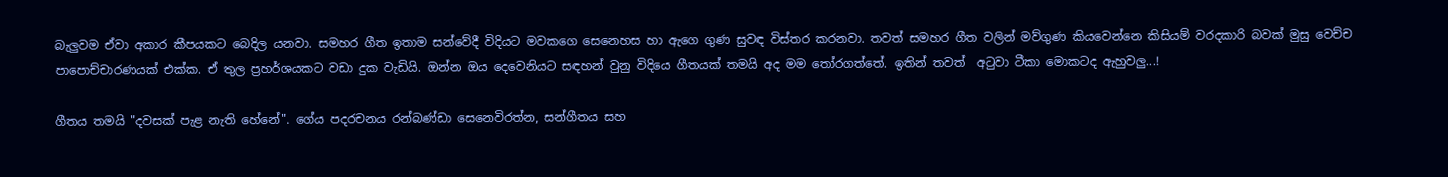බැලුවම ඒවා අකාර කීපයකට බෙදිල යනවා. සමහර ගීත ඉතාම සන්වේදී විදියට මවකගෙ සෙනෙහස හා ඇගෙ ගුණ සුවඳ විස්තර කරනවා. තවත් සමහර ගීත වලින් මව්ගුණ කියවෙන්නෙ කිසියම් වරදකාරි බවක් මුසු වෙච්ච පාපොච්චාරණයක් එක්ක. ඒ තුල ප්‍රහර්ශයකට වඩා දුක වැඩියි. ඔන්න ඔය දෙවෙනියට සඳහන් වුනු විදියෙ ගීතයක් තමයි අද මම තෝරගත්තේ. ඉතින් තවත්  අටුවා ටීකා මොකටද ඇහුවලු...!

ගීතය තමයි "දවසක් පැළ නැති හේනේ". ගේය පදරචනය රන්බණ්ඩා සෙනෙවිරත්න, සන්ගීතය සහ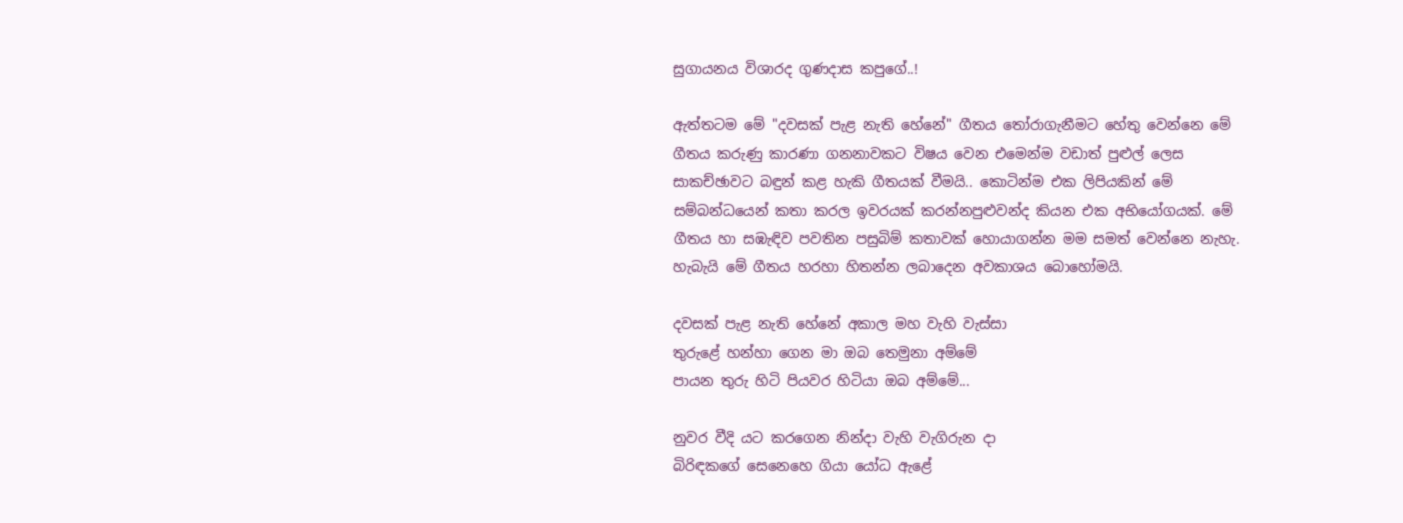සුගායනය විශාරද ගුණදාස කපුගේ..!

ඇත්තටම මේ "දවසක් පැළ නැති හේනේ" ගීතය තෝරාගැනීමට හේතු වෙන්නෙ මේ ගීතය කරුණු කාරණා ගනනාවකට විෂය වෙන එමෙන්ම වඩාත් පුළුල් ලෙස සාකච්ඡාවට බඳුන් කළ හැකි ගීතයක් වීමයි.. කොටින්ම එක ලිපියකින් මේ සම්බන්ධයෙන් කතා කරල ඉවරයක් කරන්නපුළුවන්ද කියන එක අභියෝගයක්. මේ ගීතය හා සඹැඳිව පවතින පසුබිම් කතාවක් හොයාගන්න මම සමත් වෙන්නෙ නැහැ. හැබැයි මේ ගීතය හරහා හිතන්න ලබාදෙන අවකාශය බොහෝමයි.

දවසක් පැළ නැති හේනේ අකාල මහ වැහි වැස්සා
තුරුළේ හන්හා ගෙන මා ඔබ තෙමුනා අම්මේ
පායන තුරු හිටි පියවර හිටියා ඔබ අම්මේ...

නුවර වීදි යට කරගෙන නින්දා වැහි වැගිරුන දා
බිරිඳකගේ සෙනෙහෙ ගියා යෝධ ඇළේ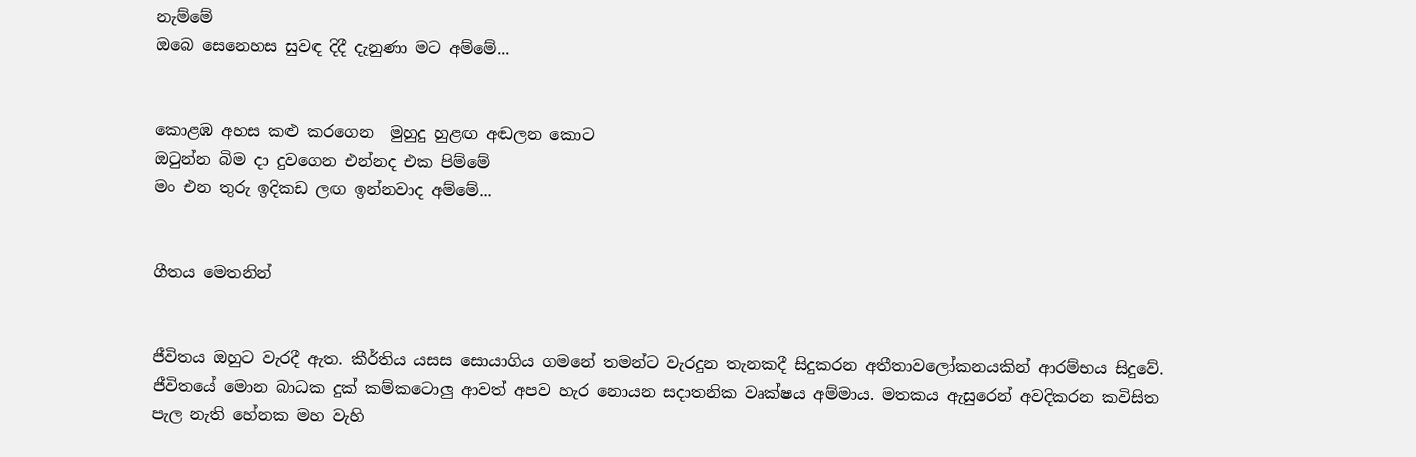නැම්මේ
ඔබෙ සෙනෙහස සුවඳ දිදී දැනුණා මට අම්මේ...


කොළඹ අහස කළු කරගෙන  මුහුදු හුළඟ අඬලන කොට
ඔටුන්න බිම දා දුවගෙන එන්නද එක පිම්මේ
මං එන තුරු ඉදිකඩ ලඟ ඉන්නවාද අම්මේ...


ගීතය මෙතනින්


ජීවිතය ඔහුට වැරදී ඇත. කීර්තිය යසස සොයාගිය ගමනේ තමන්ට වැරදුන තැනකදී සිදුකරන අතීතාවලෝකනයකින් ආරම්භය සිදුවේ. ජීවිතයේ මොන බාධක දුක් කම්කටොලු ආවත් අපව හැර නොයන සදාතනික වෘක්ෂය අම්මාය. මතකය ඇසුරෙන් අවදිකරන කවිසිත පැල නැති හේනක මහ වැහි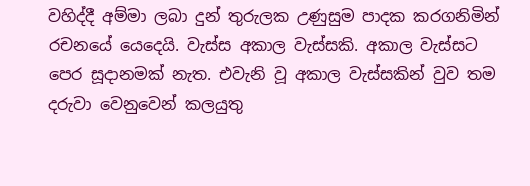වහිද්දී අම්මා ලබා දුන් තුරුලක උණුසුම පාදක කරගනිමින් රචනයේ යෙදෙයි. වැස්ස අකාල වැස්සකි. අකාල වැස්සට පෙර සූදානමක් නැත. එවැනි වූ අකාල වැස්සකින් වුව තම දරුවා වෙනුවෙන් කලයුතු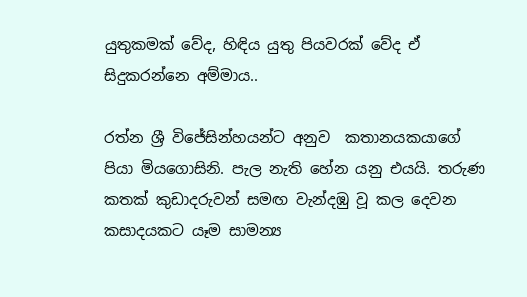යුතුකමක් වේද, හිඳිය යුතු පියවරක් වේද ඒ සිදුකරන්නෙ අම්මාය..

රත්න ශ්‍රී විජේසින්හයන්ට අනුව  කතානයකයාගේ  පියා මියගොසිනි. පැල නැති හේන යනු එයයි. තරුණ කතක් කුඩාදරුවන් සමඟ වැන්දඹු වූ කල දෙවන කසාදයකට යෑම සාමන්‍ය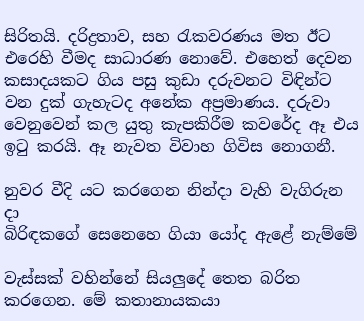සිරිතයි. දරිද්‍රතාව, සහ රැකවරණය මත ඊට එරෙහි වීමද සාධාරණ නොවේ. එහෙත් දෙවන කසාදයකට ගිය පසු කුඩා දරුවනට විඳින්ට වන දුක් ගැහැටද අනේක අප්‍රමාණය. දරුවා වෙනුවෙන් කල යුතු කැපකිරීම කවරේද ඈ එය ඉටු කරයි. ඈ නැවත විවාහ ගිවිස නොගනී.

නුවර වීදි යට කරගෙන නින්දා වැහි වැගිරුන දා
බිරිඳකගේ සෙනෙහෙ ගියා යෝද ඇළේ නැම්මේ

වැස්සක් වහින්නේ සියලුදේ තෙත බරිත කරගෙන. මේ කතානායකයා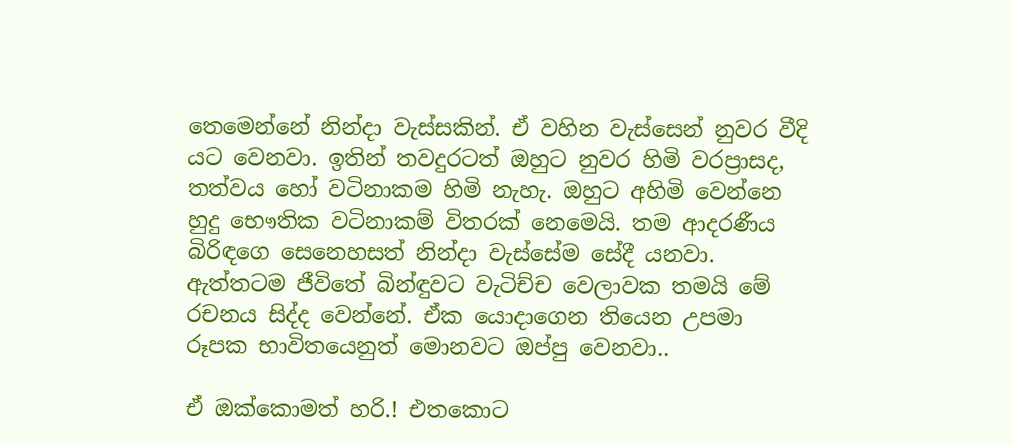තෙමෙන්නේ නින්දා වැස්සකින්. ඒ වහින වැස්සෙන් නුවර වීදි යට වෙනවා. ඉතින් තවදුරටත් ඔහුට නුවර හිමි වරප්‍රාසද, තත්වය හෝ වටිනාකම හිමි නැහැ. ඔහුට අහිමි වෙන්නෙ හුදු භෞතික වටිනාකම් විතරක් නෙමෙයි. තම ආදරණීය බිරිඳගෙ සෙනෙහසත් නින්දා වැස්සේම සේදී යනවා. ඇත්තටම ජීවිතේ බින්ඳුවට වැටිච්ච වෙලාවක තමයි මේ රචනය සිද්ද වෙන්නේ. ඒක යොදාගෙන තියෙන උපමා රූපක භාවිතයෙනුත් මොනවට ඔප්පු වෙනවා..

ඒ ඔක්කොමත් හරි.! එතකොට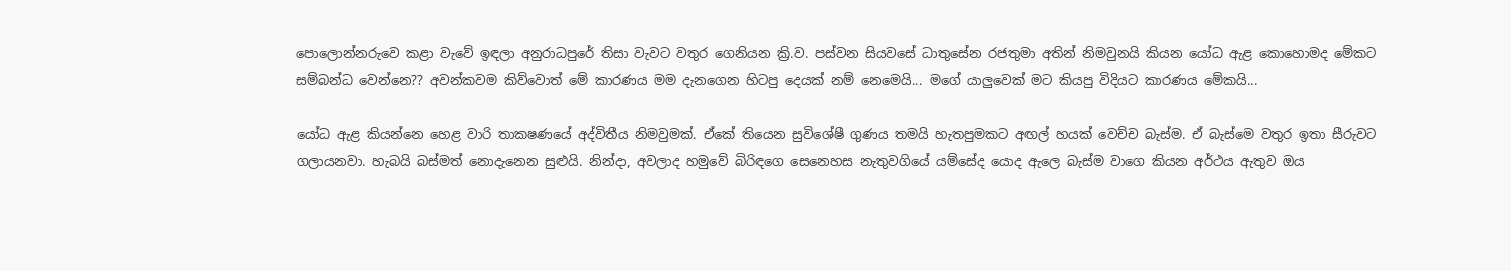පොලොන්නරුවෙ කළා වැවේ ඉඳලා අනුරාධපුරේ තිසා වැවට වතුර ගෙනියන ක්‍රි.ව. පස්වන සියවසේ ධාතුසේන රජතුමා අතින් නිමවුනයි කියන යෝධ ඇළ කොහොමද මේකට සම්බන්ධ වෙන්නෙ?? අවන්කවම කිව්වොත් මේ කාරණය මම දැනගෙන හිටපු දෙයක් නම් නෙමෙයි... මගේ යාලුවෙක් මට කියපු විදියට කාරණය මේකයි...

යෝධ ඇළ කියන්නෙ හෙළ වාරි තාකෂණයේ අද්විතීය නිමවුමක්. ඒකේ තියෙන සුවිශේෂී ගුණය තමයි හැතපුමකට අඟල් හයක් වෙච්ච බැස්ම. ඒ බැස්මෙ වතුර ඉතා සීරුවට ගලායනවා. හැබයි බස්මත් නොදැනෙන සුළුයි. නින්දා, අවලාද හමුවේ බිරිඳගෙ සෙනෙහස නැතුවගියේ යම්සේද යොද ඇලෙ බැස්ම වාගෙ කියන අර්ථය ඇතුව ඔය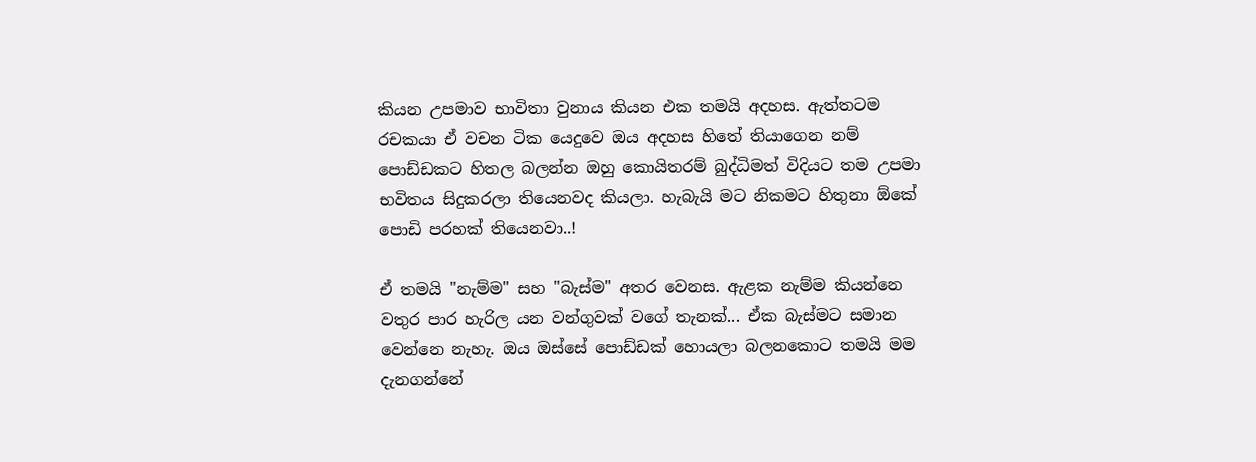කියන උපමාව භාවිතා වුනාය කියන එක තමයි අදහස. ඇත්තටම රචකයා ඒ වචන ටික යෙදුවෙ ඔය අදහස හිතේ තියාගෙන නම් පොඩ්ඩකට හිතල බලන්න ඔහු කොයිතරම් බුද්ධිමත් විදියට තම උපමා භවිතය සිදුකරලා තියෙනවද කියලා. හැබැයි මට නිකමට හිතුනා ඕකේ පොඩි පරහක් තියෙනවා..!

ඒ තමයි "නැම්ම" සහ "බැස්ම" අතර වෙනස. ඇළක නැම්ම කියන්නෙ වතුර පාර හැරිල යන වන්ගුවක් වගේ තැනක්... ඒක බැස්මට සමාන වෙන්නෙ නැහැ. ඔය ඔස්සේ පොඩ්ඩක් හොයලා බලනකොට තමයි මම දැනගන්නේ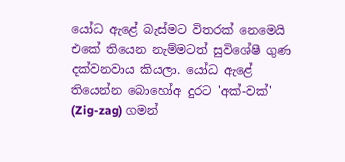යෝධ ඇළේ බැස්මට විතරක් නෙමෙයි එකේ තියෙන නැම්මටත් සුවිශේෂී ගුණ දක්වනවාය කියලා. යෝධ ඇළේ තියෙන්න බොහෝඅ දුරට 'අක්-වක්' (Zig-zag) ගමන්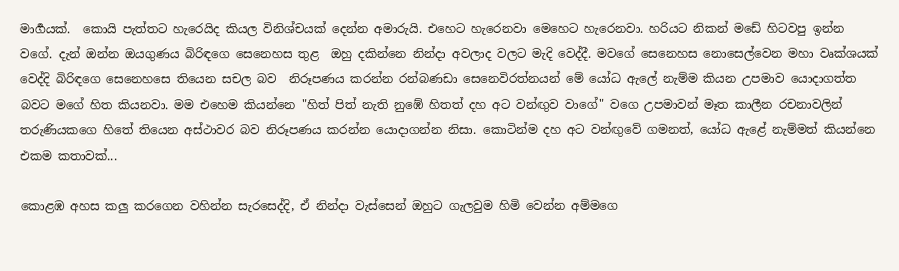මාර්‍ගයක්.  කොයි පැත්තට හැරෙයිද කියල විනිශ්චයක් දෙන්න අමාරුයි. එහෙට හැරෙනවා මෙහෙට හැරෙනවා. හරියට නිකන් මඩේ හිටවපු ඉන්න වගේ. දැන් ඔන්න ඔයගුණය බිරිඳගෙ සෙනෙහස තුළ  ඔහු දකින්නෙ නින්දා අවලාද වලට මැදි වෙද්දී. මවගේ සෙනෙහස නොසෙල්වෙන මහා වෘක්ශයක් වෙද්දි බිරිඳගෙ සෙනෙහසෙ තියෙන සචල බව  නිරූපණය කරන්න රන්බණඩා සෙනෙවිරත්නයන් මේ යෝධ ඇලේ නැම්ම කියන උපමාව යොදාගත්ත බවට මගේ හිත කියනවා. මම එහෙම කියන්නෙ "හිත් පිත් නැති නුඹේ හිතත් දහ අට වන්ඟුව වාගේ" වගෙ උපමාවන් මෑත කාලීන රචනාවලින් තරුණියකගෙ හිතේ තියෙන අස්ථාවර බව නිරූපණය කරන්න යොදාගන්න නිසා. කොටින්ම දහ අට වන්ඟුවේ ගමනත්, යෝධ ඇළේ නැම්මත් කියන්නෙ එකම කතාවක්...

කොළඹ අහස කලු කරගෙන වහින්න සැරසෙද්දි, ඒ නින්දා වැස්සෙන් ඔහුට ගැලවුම හිමි වෙන්න අම්මගෙ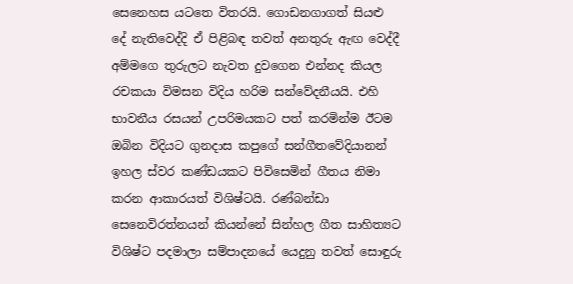සෙනෙහස යටතෙ විතරයි. ගොඩනගාගත් සියළු දේ නැතිවෙද්දි ඒ පිළිබඳ තවත් අනතුරු ඇඟ වෙද්දී අම්මගෙ තුරුලට නැවත දුවගෙන එන්නද කියල රචකයා විමසන විදිය හරිම සන්වේදනීයයි. එහි භාවනීය රසයන් උපරිමයකට පත් කරමින්ම ඊටම ඔබින විදියට ගුනදාස කපුගේ සන්ගීතවේදියානන් ඉහල ස්වර කණ්ඩයකට පිවිසෙමින් ගීතය නිමා කරන ආකාරයත් විශිෂ්ටයි. රණ්බන්ඩා සෙනෙවිරත්නයන් කියන්නේ සින්හල ගීත සාහිත්‍යට විශිෂ්ට පදමාලා සම්පාදනයේ යෙදුනු තවත් සොඳුරු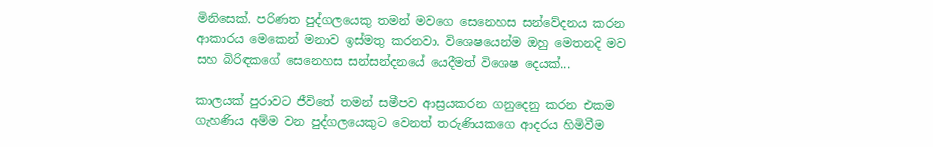මිනිසෙක්. පරිණත පුද්ගලයෙකු තමන් මවගෙ සෙනෙහස සන්වේදනය කරන ආකාරය මෙකෙන් මනාව ඉස්මතු කරනවා. විශෙෂයෙන්ම ඔහු මෙතනදි මව සහ බිරිඳකගේ සෙනෙහස සන්සන්දනයේ යෙදීමත් විශෙෂ දෙයක්...

කාලයක් පුරාවට ජීවිතේ තමන් සමීපව ආස්‍රයකරන ගනුදෙනු කරන එකම ගැහණිය අම්ම වන පුද්ගලයෙකුට වෙනත් තරුණියකගෙ ආදරය හිමිවීම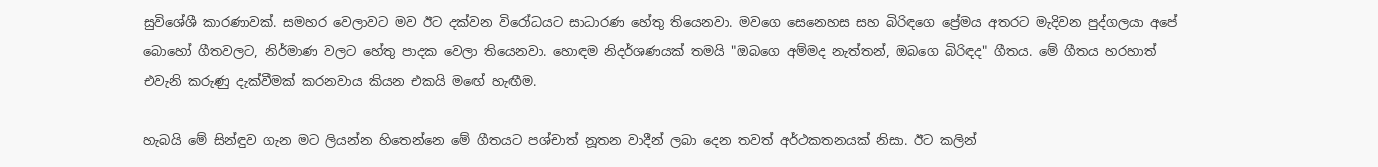සුවිශේශී කාරණාවක්. සමහර වෙලාවට මව ඊට දක්වන විරෝධයට සාධාරණ හේතු තියෙනවා. මවගෙ සෙනෙහස සහ බිරිඳගෙ ප්‍රේමය අතරට මැදිවන පුද්ගලයා අපේ බොහෝ ගීතවලට, නිර්මාණ වලට හේතු පාදක වෙලා තියෙනවා. හොඳම නිදර්ශණයක් තමයි "ඔබගෙ අම්මද නැත්තන්, ඔබගෙ බිරිඳද" ගීතය. මේ ගීතය හරහාත් එවැනි කරුණු දැක්වීමක් කරනවාය කියන එකයි මඟේ හැඟීම.

හැබයි මේ සින්ඳුව ගැන මට ලියන්න හිතෙන්නෙ මේ ගීතයට පශ්චාත් නූතන වාදීන් ලබා දෙන තවත් අර්ථකතනයක් නිසා. ඊට කලින්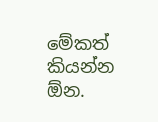මේකත් කියන්න ඕන.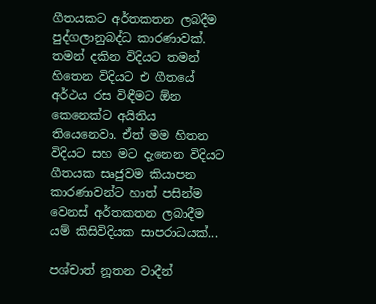ගීතයකට අර්තකතන ලබදීම පුද්ගලානුබද්ධ කාරණාවක්. තමන් දකින විදියට තමන් හිතෙන විදියට එ ගීතයේ අර්ථය රස විඳීමට ඕන කෙනෙක්ට අයිතිය තියෙනෙවා. ඒත් මම හිතන විදියට සහ මට දැනෙන විදියට ගීතයක සෘජුවම කියාපන කාරණාවන්ට හාත් පසින්ම වෙනස් අර්තකතන ලබාදීම යම් කිසිවිදියක සාපරාධයක්...

පශ්චාත් නූතන වාදීන්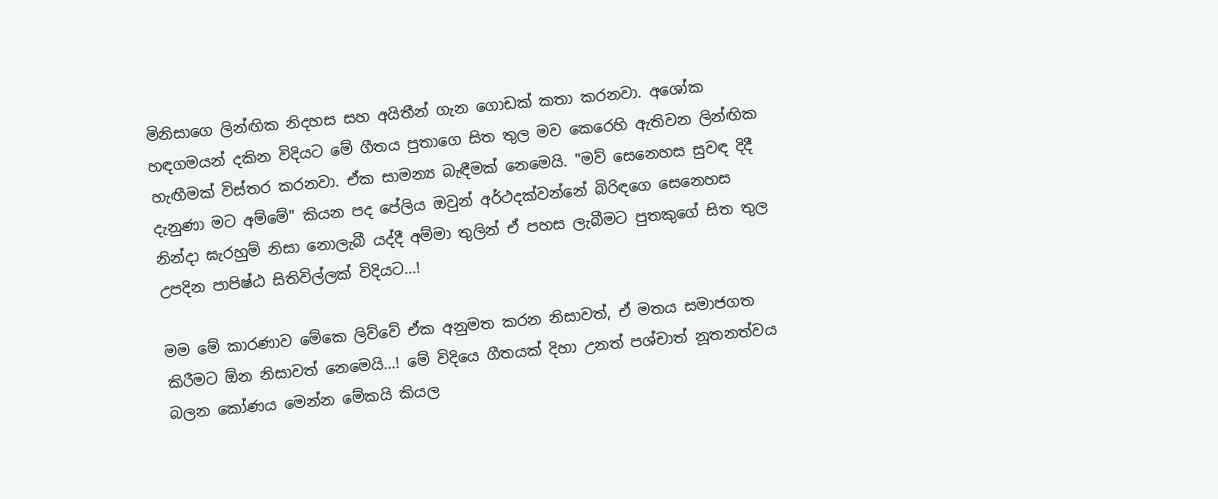මිනිසාගෙ ලින්ඟික නිදහස සහ අයිතීන් ගැන ගොඩක් කතා කරනවා. අශෝක හඳගමයන් දකින විදියට මේ ගීතය පුතාගෙ සිත තුල මව කෙරෙහි ඇතිවන ලින්ඟික හැඟීමක් විස්තර කරනවා. ඒක සාමන්‍ය බැඳීමක් නෙමෙයි. "මව් සෙනෙහස සුවඳ දිදී දැනුණා මට අම්මේ" කියන පද පේලිය ඔවුන් අර්ථදක්වන්නේ බිරිඳගෙ සෙනෙහස නින්දා ඝැරහුම් නිසා නොලැබී යද්දී අම්මා තුලින් ඒ පහස ලැබීමට පුතකුගේ සිත තුල උපදින පාපිෂ්ඨ සිතිවිල්ලක් විදියට...!

මම මේ කාරණාව මේකෙ ලිව්වේ ඒක අනුමත කරන නිසාවත්, ඒ මතය සමාජගත කිරීමට ඕන නිසාවත් නෙමෙයි...! මේ විදියෙ ගීතයක් දිහා උනත් පශ්චාත් නූතනත්වය බලන කෝණය මෙන්න මේකයි කියල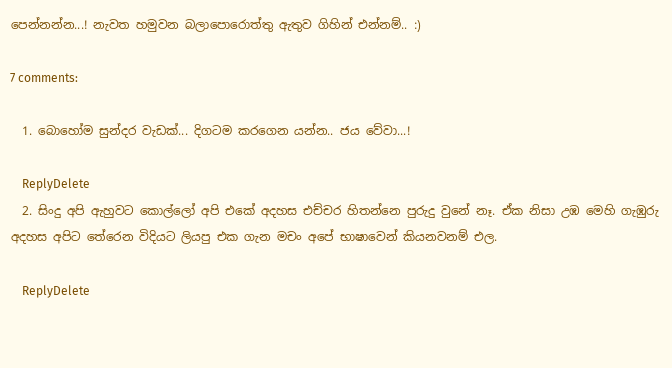පෙන්නන්න...! නැවත හමුවන බලාපොරොත්තු ඇතුව ගිහින් එන්නම්.. :)

7 comments:

  1. බොහෝම සුන්දර වැඩක්... දිගටම කරගෙන යන්න.. ජය වේවා...!

    ReplyDelete
  2. සිංදු අපි ඇහුවට කොල්ලෝ අපි එකේ අදහස එච්චර හිතන්නෙ පුරුදු වුනේ නෑ. ඒක නිසා උඹ මෙහි ගැඹුරු අදහස අපිට තේරෙන විදියට ලියපු එක ගැන මචං අපේ භාෂාවෙන් කියනවනම් එල.

    ReplyDelete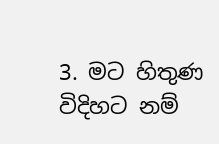3. මට හිතුණ විදිහට නම්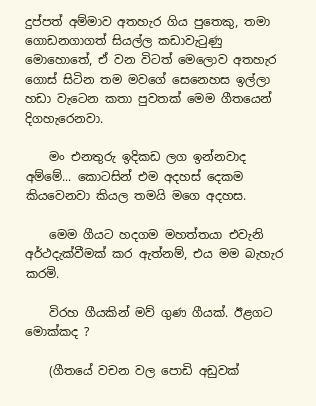දුප්පත් අම්මාව අතහැර ගිය පුතෙකු, තමා ගොඩනගාගත් සියල්ල කඩාවැටුණු මොහොතේ, ඒ වන විටත් මෙලොව අතහැර ගොස් සිටින තම මවගේ සෙනෙහස ඉල්ලා හඩා වැටෙන කතා පුවතක් මෙම ගීතයෙන් දිගහැරෙනවා.

    මං එනතුරු ඉදිකඩ ලග ඉන්නවාද අම්මේ... කොටසින් එම අදහස් දෙකම කියවෙනවා කියල තමයි මගෙ අදහස.

    මෙම ගීයට හදගම මහත්තයා එවැනි අර්ථදැක්වීමක් කර ඇත්නම්, එය මම බැහැර කරමි.

    විරහ ගීයකින් මව් ගුණ ගීයක්. ඊළගට මොක්කද ?

    (ගීතයේ වචන වල පොඩි අඩුවක්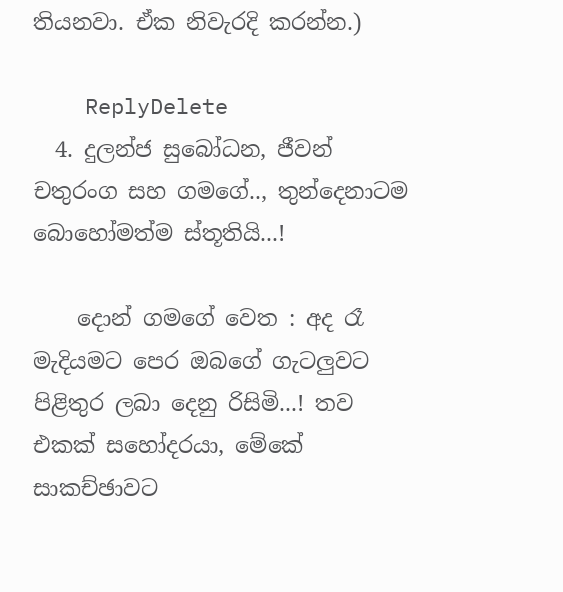තියනවා. ඒක නිවැරදි කරන්න.)

    ReplyDelete
  4. දුලන්ජ සුබෝධන, ජීවන් චතුරංග සහ ගමගේ.., තුන්දෙනාටම බොහෝමත්ම ස්තූතියි...!

    දොන් ගමගේ වෙත : අද රෑ මැදියමට පෙර ඔබගේ ගැටලුවට පිළිතුර ලබා දෙනු රිසිමි...! තව එකක් සහෝදරයා, මේකේ සාකච්ඡාවට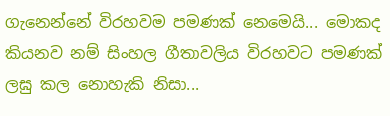ගැනෙන්නේ විරහවම පමණක් නෙමෙයි... මොකද කියනව නම් සිංහල ගීතාවලිය විරහවට පමණක් ලඝු කල නොහැකි නිසා...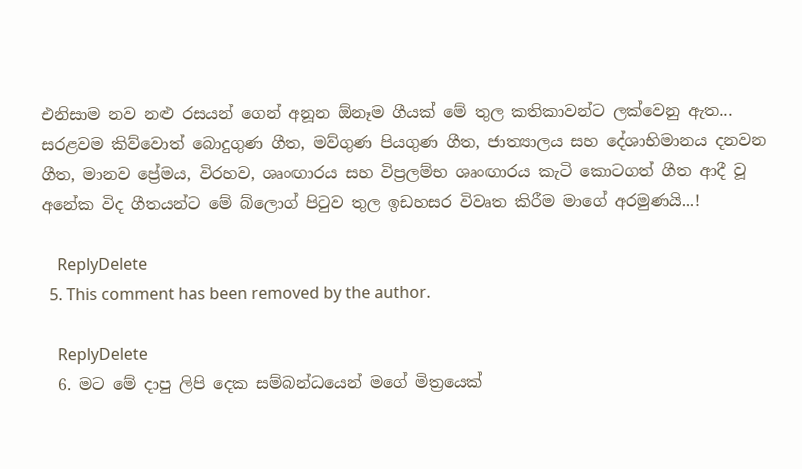එනිසාම නව නළු රසයන් ගෙන් අනූන ඕනෑම ගීයක් මේ තුල කතිකාවන්ට ලක්වෙනු ඇත... සරළවම කිව්වොත් බොදුගුණ ගීත, මව්ගුණ පියගුණ ගීත, ජාත්‍යාලය සහ දේශාභිමානය දනවන ගීත, මානව ප්‍රේමය, විරහව, ශෘංඟාරය සහ විප්‍රලම්භ ශෘංඟාරය කැටි කොටගත් ගීත ආදී වූ අනේක විද ගීතයන්ට මේ බ්ලොග් පිටුව තුල ඉඩහසර විවෘත කිරීම මාගේ අරමුණයි...!

    ReplyDelete
  5. This comment has been removed by the author.

    ReplyDelete
  6. මට මේ දාපු ලිපි දෙක සම්බන්ධයෙන් මගේ මිත්‍රයෙක්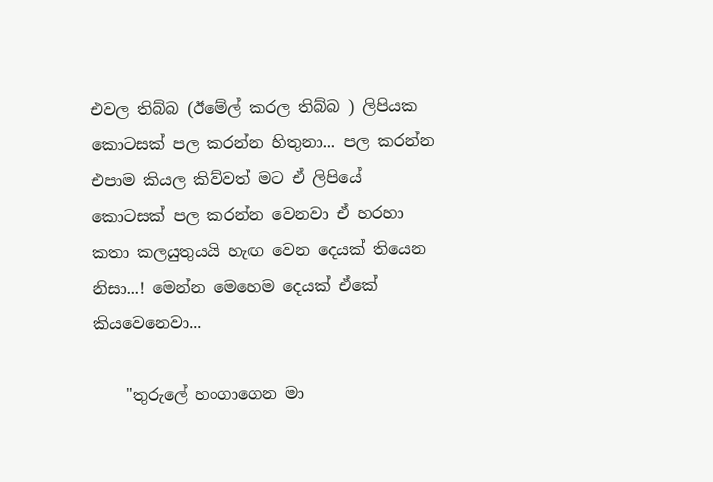එවල තිබ්බ (ඊමේල් කරල තිබ්බ ) ලිපියක කොටසක් පල කරන්න හිතුනා... පල කරන්න එපාම කියල කිව්වත් මට ඒ ලිපියේ කොටසක් පල කරන්න වෙනවා ඒ හරහා කතා කලයුතුයයි හැඟ වෙන දෙයක් තියෙන නිසා...! මෙන්න මෙහෙම දෙයක් ඒකේ කියවෙනෙවා...

    "තුරුලේ හංගාගෙන මා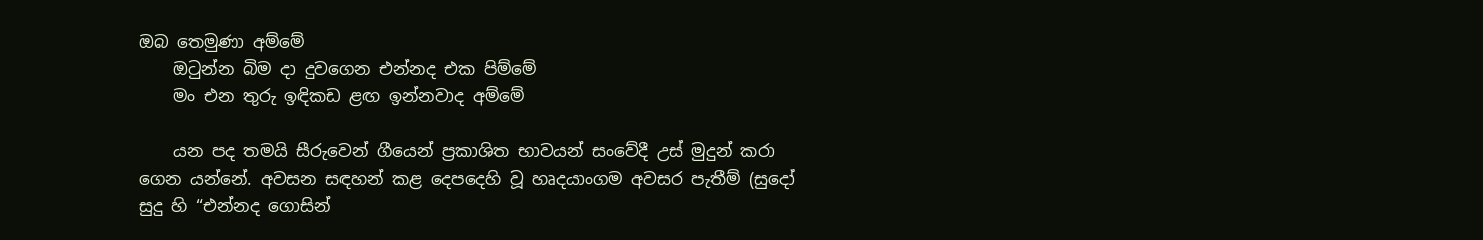ඔබ තෙමුණා අම්මේ
    ඔටුන්න බිම දා දුවගෙන එන්නද එක පිම්මේ
    මං එන තුරු ඉඳිකඩ ළඟ ඉන්නවාද අම්මේ

    යන පද තමයි සීරුවෙන් ගීයෙන් ප්‍රකාශිත භාවයන් සංවේදී උස් මුදුන් කරා ගෙන යන්නේ. අවසන සඳහන් කළ දෙපදෙහි වූ හෘදයාංගම අවසර පැතීම් (සුදෝ සුදු හි “එන්නද ගොසින්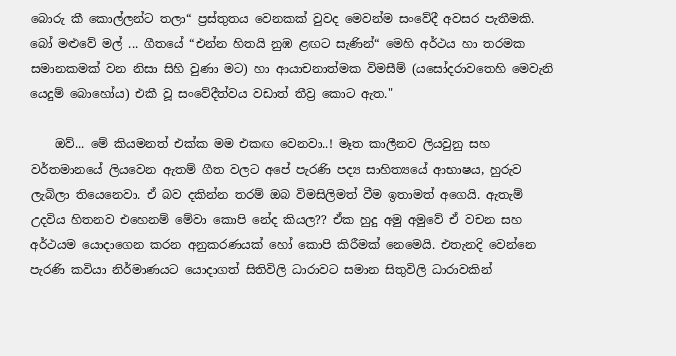බොරු කී කොල්ලන්ට තලා“ ප්‍රස්තුතය වෙනකක් වුවද මෙවන්ම සංවේදී අවසර පැතීමකි. බෝ මළුවේ මල් ... ගීතයේ “එන්න හිතයි නුඹ ළඟට සැණින්“ මෙහි අර්ථය හා තරමක සමානකමක් වන නිසා සිහි වුණා මට) හා ආයාචනාත්මක විමසීම් (යසෝදරාවතෙහි මෙවැනි යෙදුම් බොහෝය) එකී වූ සංවේදීත්වය වඩාත් තීව්‍ර කොට ඇත."

    ඔව්... මේ කියමනත් එක්ක මම එකඟ වෙනවා..! මෑත කාලීනව ලියවුනු සහ වර්තමානයේ ලියවෙන ඇතම් ගීත වලට අපේ පැරණි පද්‍ය සාහිත්‍යයේ ආභාෂය, හුරුව ලැබිලා තියෙනෙවා. ඒ බව දකින්න තරම් ඔබ විමසිලිමත් වීම ඉතාමත් අගෙයි. ඇතැම් උදවිය හිතනව එහෙනම් මේවා කොපි නේද කියල?? ඒක හුදු අමු අමුවේ ඒ වචන සහ අර්ථයම යොදාගෙන කරන අනුකරණයක් හෝ කොපි කිරීමක් නෙමෙයි. එතැනදි වෙන්නෙ පැරණි කවියා නිර්මාණයට යොදාගත් සිතිවිලි ධාරාවට සමාන සිතුවිලි ධාරාවකින්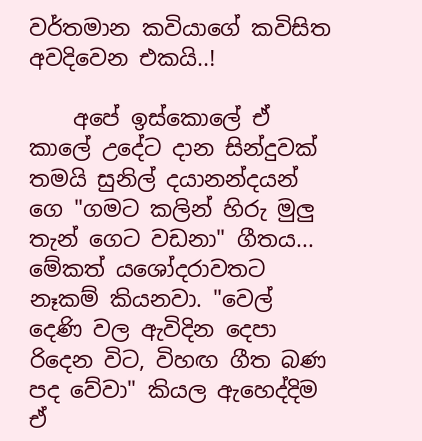වර්තමාන කවියාගේ කවිසිත අවදිවෙන එකයි..!

    අපේ ඉස්කොලේ ඒ කාලේ උදේට දාන සින්දුවක් තමයි සුනිල් දයානන්දයන් ගෙ "ගමට කලින් හිරු මුලු තැන් ගෙට වඩනා" ගීතය... මේකත් යශෝදරාවතට නෑකම් කියනවා. "වෙල් දෙණි වල ඇවිදින දෙපා රිදෙන විට, විහඟ ගීත බණ පද වේවා" කියල ඇහෙද්දිම ඒ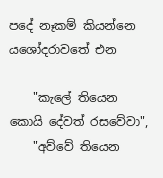පදේ නෑකම් කියන්නෙ යශෝදරාවතේ එන

    "කැලේ තියෙන කොයි දේවත් රසවේවා",
    "අව්වේ තියෙන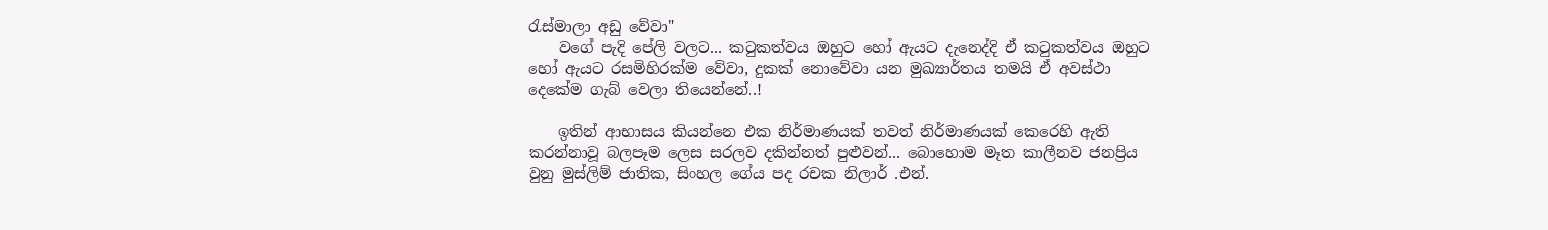රැස්මාලා අඩු වේවා"
    වගේ පැදි පේලි වලට... කටුකත්වය ඔහුට හෝ ඇයට දැනෙද්දි ඒ කටුකත්වය ඔහුට හෝ ඇයට රසමිහිරක්ම වේවා, දුකක් නොවේවා යන මුඛ්‍යාර්තය තමයි ඒ අවස්ථා දෙකේම ගැබ් වෙලා තියෙන්නේ..!

    ඉතින් ආභාසය කියන්නෙ එක නිර්මාණයක් තවත් නිර්මාණයක් කෙරෙහි ඇති කරන්නාවූ බලපෑම ලෙස සරලව දකින්නත් පුළුවන්... බොහොම මෑත කාලීනව ජනප්‍රිය වුනු මුස්ලිම් ජාතික, සිංහල ගේය පද රචක නිලාර් .එන්.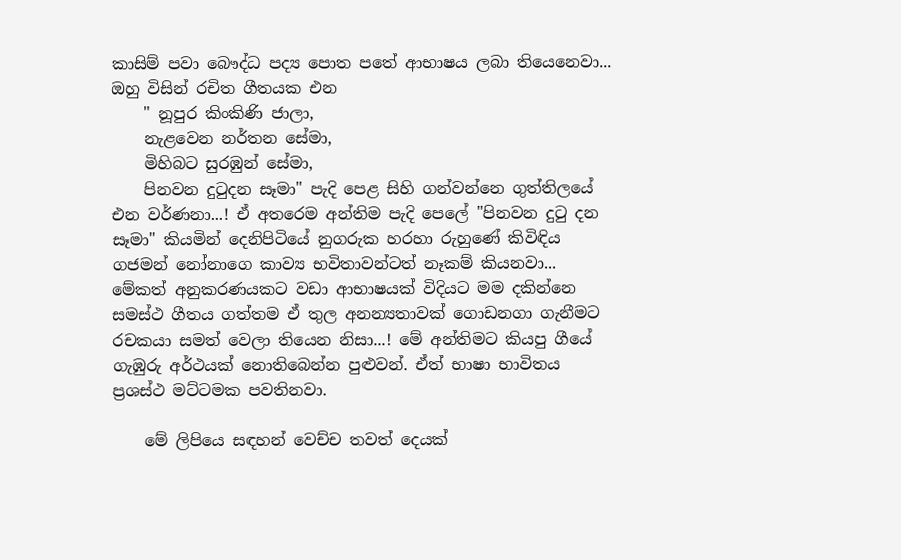කාසිම් පවා බෞද්ධ පද්‍ය පොත පතේ ආභාෂය ලබා තියෙනෙවා... ඔහු විසින් රචිත ගීතයක එන
    " නූපුර කිංකිණි ජාලා,
    නැළවෙන නර්තන සේමා,
    මිහිබට සුරඹුන් සේමා,
    පිනවන දුටුදන සෑමා" පැදි පෙළ සිහි ගන්වන්නෙ ගුත්තිලයේ එන වර්ණනා...! ඒ අතරෙම අන්තිම පැදි පෙලේ "පිනවන දුටු දන සෑමා" කියමින් දෙනිපිටියේ නුගරුක හරහා රුහුණේ කිවිඳිය ගජමන් නෝනාගෙ කාව්‍ය භවිතාවන්ටත් නෑකම් කියනවා... මේකත් අනුකරණයකට වඩා ආභාෂයක් විදියට මම දකින්නෙ සමස්ථ ගීතය ගත්තම ඒ තුල අනන්‍යතාවක් ගොඩනගා ගැනීමට රචකයා සමත් වෙලා තියෙන නිසා...! මේ අන්තිමට කියපු ගීයේ ගැඹුරු අර්ථයක් නොතිබෙන්න පුළුවන්. ඒත් භාෂා භාවිතය ප්‍රශස්ථ මට්ටමක පවතිනවා.

    මේ ලිපියෙ සඳහන් වෙච්ච තවත් දෙයක්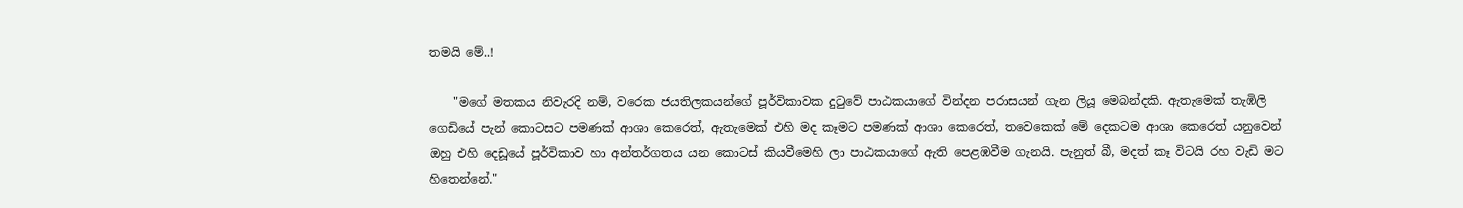තමයි මේ..!

    "මගේ මතකය නිවැරදි නම්, වරෙක ජයතිලකයන්ගේ පූර්විකාවක දුටුවේ පාඨකයාගේ වින්දන පරාසයන් ගැන ලියූ මෙබන්දකි. ඇතැමෙක් තැඹිලි ගෙඩියේ ‍පැන් කොටස‍ට පමණක් ආශා කෙරෙත්, ඇ‍තැමෙක් එහි මද කෑම‍ට පමණක් ආශා කෙරෙත්, තවෙකෙක් මේ දෙකටම ආශා කෙරෙත් යනුවෙන් ඔහු එහි දෙඩූයේ පූර්විකාව හා අන්තර්ගතය යන කොටස් කියවීමෙහි ලා පාඨකයාගේ ඇති පෙළඹවීම ගැනයි. පැනුත් බී, මදත් කෑ විටයි රහ වැඩි මට හිතෙන්නේ."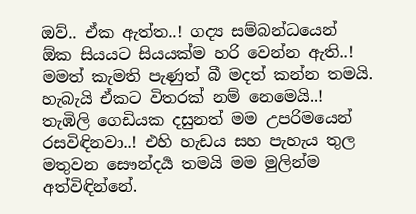ඔව්.. ඒක ඇත්ත..! ගද්‍ය සම්බන්ධයෙන් ඕක සියයට සියයක්ම හරි වෙන්න ඇති..! මමත් කැමති පැණුත් බී මදත් කන්න තමයි. හැබැයි ඒකට විතරක් නම් නෙමෙයි..! තැඹිලි ගෙඩියක දසුනත් මම උපරිමයෙන් රසවිඳිනවා..! එහි හැඩය සහ පැහැය තුල මතුවන සෞන්දර්‍ය තමයි මම මුලින්ම අත්විඳින්නේ.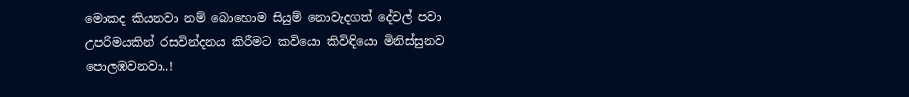මොකද කියනවා නම් බොහොම සියුම් නොවැදගත් දේවල් පවා උපරිමයකින් රසවින්දනය කිරීමට කවියො කිවිඳියො මිනිස්සුනව පොලඹවනවා..!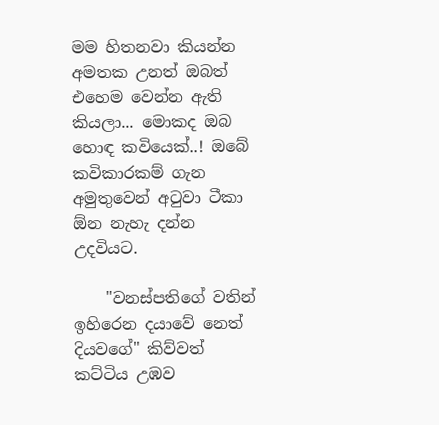මම හිතනවා කියන්න අමතක උනත් ඔබත් එහෙම වෙන්න ඇති කියලා... මොකද ඔබ හොඳ කවියෙක්..! ඔබේ කවිකාරකම් ගැන අමුතුවෙන් අටුවා ටීකා ඕන නැහැ දන්න උදවියට.

    "වනස්පතිගේ වතින් ඉහිරෙන දයාවේ නෙත් දියවගේ" කිව්වත් කට්ටිය උඹව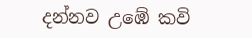දන්නව උඹේ කවි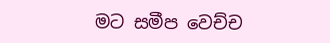මට සමීප වෙච්ච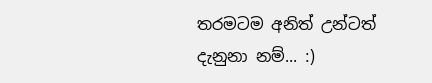තරමටම අනිත් උන්ටත් දැනුනා නම්... :)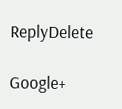ReplyDelete

Google+